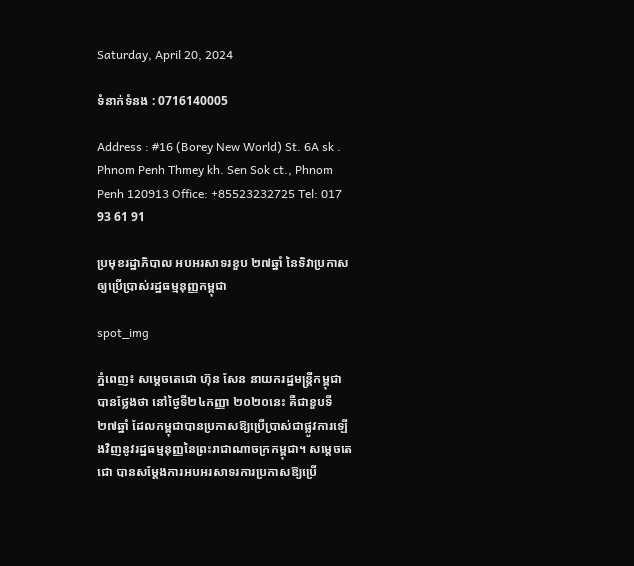Saturday, April 20, 2024

ទំនាក់ទំនង : 0716140005

Address : #16 (Borey New World) St. 6A sk . Phnom Penh Thmey kh. Sen Sok ct., Phnom Penh 120913 Office: +85523232725 Tel: 017 93 61 91

ប្រមុខរដ្ឋាភិបាល អបអរសាទរខួប ២៧ឆ្នាំ នៃទិវាប្រកាសឲ្យប្រើប្រាស់រដ្ឋធម្មនុញ្ញកម្ពុជា

spot_img

ភ្នំពេញ៖ សម្តេចតេជោ ហ៊ុន សែន នាយករដ្ឋមន្ត្រីកម្ពុជា បានថ្លែងថា នៅថ្ងៃទី២៤កញ្ញា ២០២០នេះ គឺជាខួបទី ២៧ឆ្នាំ ដែលកម្ពុជាបានប្រកាសឱ្យប្រើប្រាស់ជាផ្លូវការឡើងវិញនូវរដ្ឋធម្មនុញ្ញនៃព្រះរាជាណាចក្រកម្ពុជា។ សម្តេចតេជោ បានសម្តែងការអបអរសាទរការប្រកាសឱ្យប្រើ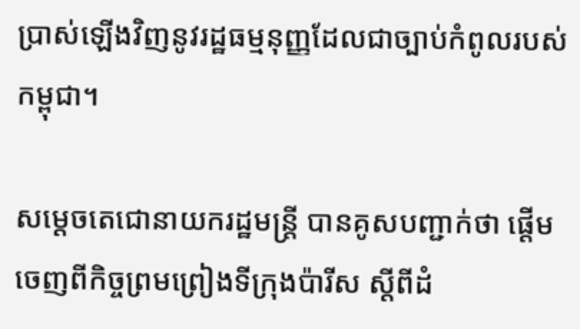ប្រាស់ឡើងវិញនូវរដ្ឋធម្មនុញ្ញដែលជាច្បាប់កំពូលរបស់កម្ពុជា។

សម្តេចតេជោនាយករដ្ឋមន្ត្រី បានគូសបញ្ជាក់ថា ផ្តើមចេញពីកិច្ចព្រមព្រៀងទីក្រុងប៉ារីស ស្តីពីដំ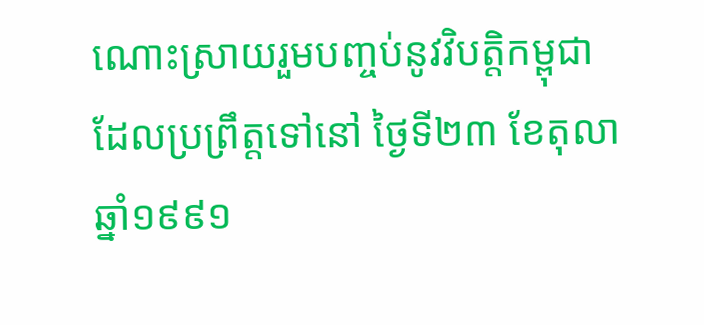ណោះស្រាយរួមបញ្ចប់នូវវិបត្តិកម្ពុជា ដែលប្រព្រឹត្តទៅនៅ ថ្ងៃទី២៣ ខែតុលា ឆ្នាំ១៩៩១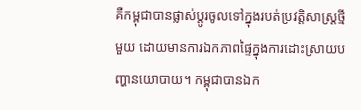គឺកម្ពុជាបានផ្លាស់ប្តូរចូលទៅក្នុងរបត់ប្រវត្តិសាស្ត្រថ្មីមួយ ដោយមានការឯកភាពផ្ទៃក្នុងការដោះស្រាយបញ្ហានយោបាយ។ កម្ពុជាបានឯក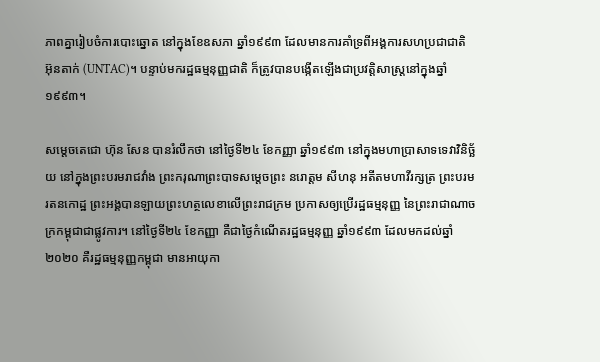ភាពគ្នារៀបចំការបោះឆ្នោត នៅក្នុងខែឧសភា ឆ្នាំ១៩៩៣ ដែលមានការគាំទ្រពីអង្គការសហប្រជាជាតិ អ៊ុនតាក់ (UNTAC)។ បន្ទាប់មករដ្ឋធម្មនុញ្ញជាតិ ក៏ត្រូវបានបង្កើតឡើងជាប្រវត្តិសាស្ត្រនៅក្នុងឆ្នាំ១៩៩៣។

សម្តេចតេជោ ហ៊ុន សែន បានរំលឹកថា នៅថ្ងៃទី២៤ ខែកញ្ញា ឆ្នាំ១៩៩៣ នៅក្នុងមហាប្រាសាទទេវាវិនិច្ឆ័យ នៅក្នុងព្រះបរមរាជវាំង ព្រះករុណាព្រះបាទសម្តេចព្រះ នរោត្តម សីហនុ អតីតមហាវីរក្សត្រ ព្រះបរមរតនកោដ្ឋ ព្រះអង្គបានឡាយព្រះហត្ថលេខាលើព្រះរាជក្រម ប្រកាសឲ្យប្រើរដ្ឋធម្មនុញ្ញ នៃព្រះរាជាណាចក្រកម្ពុជាជាផ្លូវការ។ នៅថ្ងៃទី២៤ ខែកញ្ញា គឺជាថ្ងៃកំណើតរដ្ឋធម្មនុញ្ញ ឆ្នាំ១៩៩៣ ដែលមកដល់ឆ្នាំ២០២០ គឺរដ្ឋធម្មនុញ្ញកម្ពុជា មានអាយុកា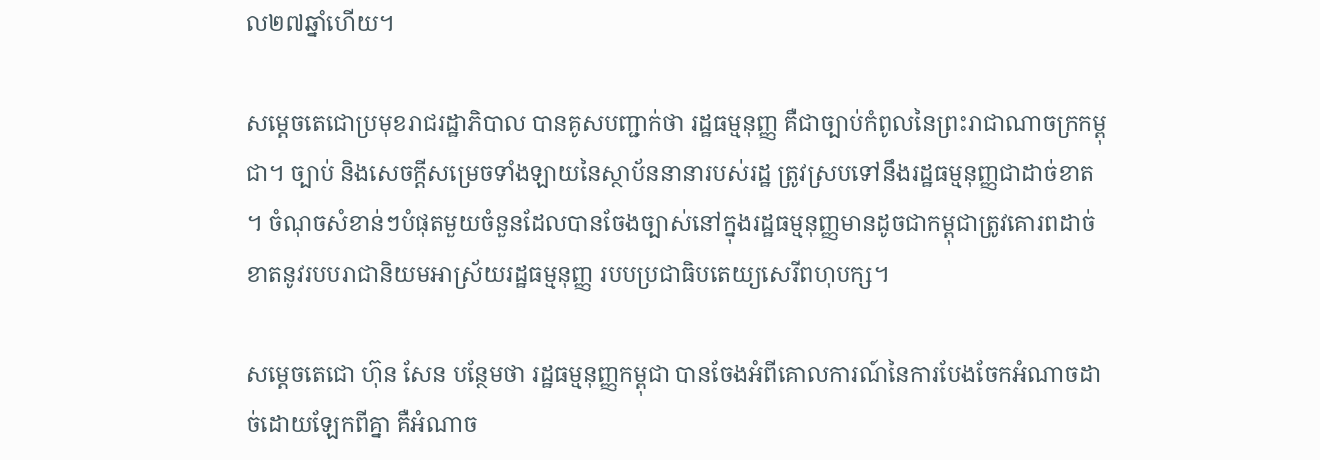ល២៧ឆ្នាំហើយ។

សម្តេចតេជោប្រមុខរាជរដ្ឋាភិបាល បានគូសបញ្ជាក់ថា រដ្ឋធម្មនុញ្ញ គឺជាច្បាប់កំពូលនៃព្រះរាជាណាចក្រកម្ពុជា។ ច្បាប់ និងសេចក្តីសម្រេចទាំងឡាយនៃស្ថាប័ននានារបស់រដ្ឋ ត្រូវស្របទៅនឹងរដ្ឋធម្មនុញ្ញជាដាច់ខាត។ ចំណុចសំខាន់ៗបំផុតមួយចំនួនដែលបានចែងច្បាស់នៅក្នុងរដ្ឋធម្មនុញ្ញមានដូចជាកម្ពុជាត្រូវគោរពដាច់ខាតនូវរបបរាជានិយមអាស្រ័យរដ្ឋធម្មនុញ្ញ របបប្រជាធិបតេយ្យសេរីពហុបក្ស។

សម្តេចតេជោ ហ៊ុន សែន បន្ថែមថា រដ្ឋធម្មនុញ្ញកម្ពុជា បានចែងអំពីគោលការណ៍នៃការបែងចែកអំណាចដាច់ដោយឡែកពីគ្នា គឺអំណាច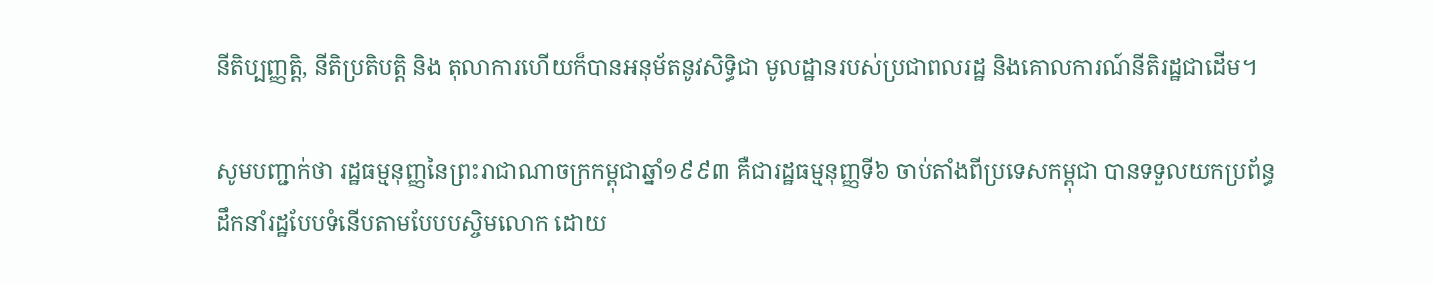នីតិប្បញ្ញត្តិ, នីតិប្រតិបត្តិ និង តុលាការហើយក៏បានអនុម័តនូវសិទ្ធិជា មូលដ្ឋានរបស់ប្រជាពលរដ្ឋ និងគោលការណ៍នីតិរដ្ឋជាដើម។

សូមបញ្ជាក់ថា រដ្ឋធម្មនុញ្ញនៃព្រះរាជាណាចក្រកម្ពុជាឆ្នាំ១៩៩៣ គឺជារដ្ឋធម្មនុញ្ញទី៦ ចាប់តាំងពីប្រទេសកម្ពុជា បានទទួលយកប្រព័ន្ធដឹកនាំរដ្ឋបែបទំនើបតាមបែបបស្ចិមលោក ដោយ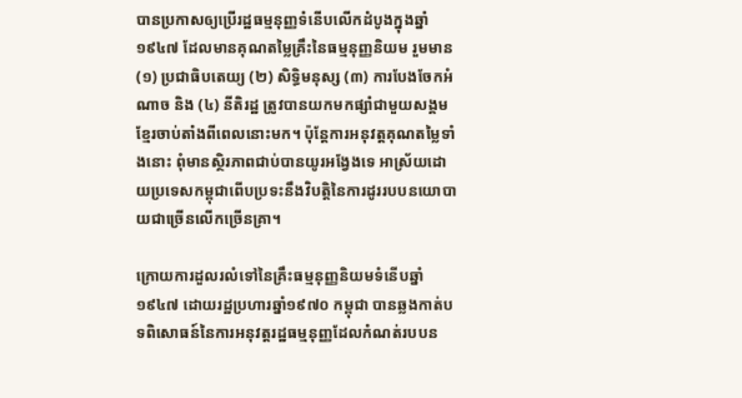បានប្រកាសឲ្យប្រើរដ្ឋធម្មនុញ្ញទំនើបលើកដំបូងក្នុងឆ្នាំ១៩៤៧ ដែលមានគុណតម្លៃគ្រឹះនៃធម្មនុញ្ញនិយម រួមមាន (១) ប្រជាធិបតេយ្យ (២) សិទ្ធិមនុស្ស (៣) ការបែងចែកអំណាច និង (៤) នីតិរដ្ឋ ត្រូវបានយកមកផ្សាំជាមួយសង្គមខ្មែរចាប់តាំងពីពេលនោះមក។ ប៉ុន្តែការអនុវត្តគុណតម្លៃទាំងនោះ ពុំមានស្ថិរភាពជាប់បានយូរអង្វែងទេ អាស្រ័យដោយប្រទេសកម្ពុជាពើបប្រទះនឹងវិបត្តិនៃការដូររបបនយោបាយជាច្រើនលើកច្រើនគ្រា។

ក្រោយការដួលរលំទៅនៃគ្រឹះធម្មនុញ្ញនិយមទំនើបឆ្នាំ១៩៤៧ ដោយរដ្ឋប្រហារឆ្នាំ១៩៧០ កម្ពុជា បានឆ្លងកាត់បទពិសោធន៍នៃការអនុវត្តរដ្ឋធម្មនុញ្ញដែលកំណត់របបន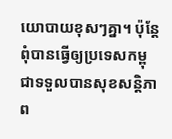យោបាយខុសៗគ្នា។ ប៉ុន្តែពុំបានធ្វើឲ្យប្រទេសកម្ពុជាទទួលបានសុខសន្តិភាព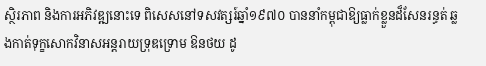ស្ថិរភាព និងការអភិវឌ្ឍនោះទេ ពិសេសនៅទសវត្សរ៍ឆ្នាំ១៩៧០ បាននាំកម្ពុជាឱ្យធ្លាក់ខ្លួនដ៏សែនរន្ធត់ ឆ្លងកាត់ទុក្ខសោកវិនាសអន្តរាយទ្រុឌទ្រោម ឱនថយ ដូ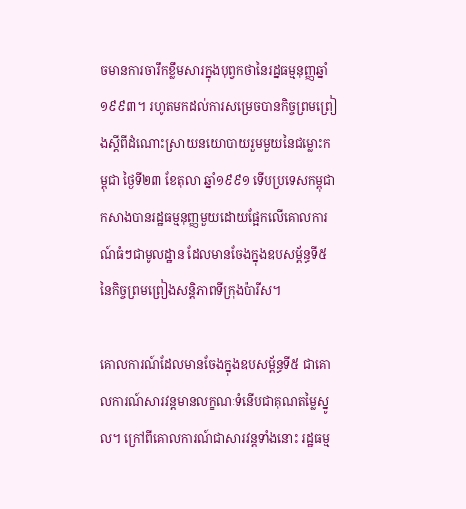ចមានការចារឹកខ្លឹមសារក្នុងបុព្វកថានៃរដ្នធម្មនុញ្ញឆ្នាំ១៩៩៣។ រហូតមកដល់ការសម្រេចបានកិច្ចព្រមព្រៀងស្ដីពីដំណោះស្រាយនយោបាយរួមមួយនៃជម្លោះកម្ពុជា ថ្ងៃទី២៣ ខែតុលា ឆ្នាំ១៩៩១ ទើបប្រទេសកម្ពុជាកសាងបានរដ្ឋធម្មនុញ្ញមួយដោយផ្អែកលើគោលការណ៍ធំៗជាមូលដ្ឋាន ដែលមានចែងក្នុងឧបសម្ព័ន្ធទី៥ នៃកិច្ចព្រមព្រៀងសន្តិភាពទីក្រុងប៉ារីស។

គោលការណ៍ដែលមានចែងក្នុងឧបសម្ព័ន្ធទី៥ ជាគោលការណ៍សារវន្តមានលក្ខណៈទំនើបជាគុណតម្លៃស្នូល។ ក្រៅពីគោលការណ៍ជាសារវន្តទាំងនោះ រដ្ឋធម្ម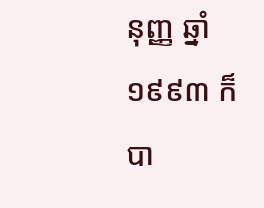នុញ្ញ ឆ្នាំ១៩៩៣ ក៏បា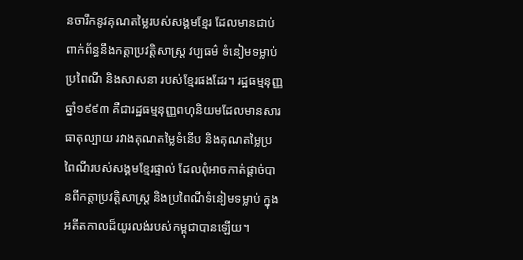នចារឹកនូវគុណតម្លៃរបស់សង្គមខ្មែរ ដែលមានជាប់ពាក់ព័ន្ធនឹងកត្តាប្រវត្តិសាស្ត្រ វប្បធម៌ ទំនៀមទម្លាប់ ប្រពៃណី និងសាសនា របស់ខ្មែរផងដែរ។ រដ្ឋធម្មនុញ្ញឆ្នាំ១៩៩៣ គឺជារដ្ឋធម្មនុញ្ញពហុនិយមដែលមានសារធាតុល្បាយ រវាងគុណតម្លៃទំនើប និងគុណតម្លៃប្រពៃណីរបស់សង្គមខ្មែរផ្ទាល់ ដែលពុំអាចកាត់ផ្តាច់បានពីកត្តាប្រវត្តិសាស្ត្រ និងប្រពៃណីទំនៀមទម្លាប់ ក្នុងអតីតកាលដ៏យូរលង់របស់កម្ពុជាបានឡើយ។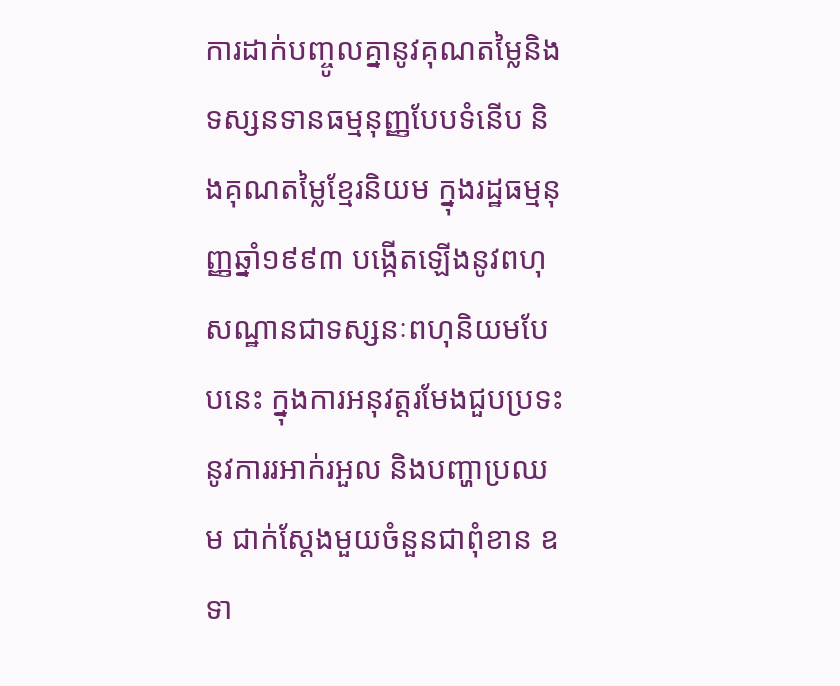ការដាក់បញ្ចូលគ្នានូវគុណតម្លៃនិងទស្សនទានធម្មនុញ្ញបែបទំនើប និងគុណតម្លៃខ្មែរនិយម ក្នុងរដ្ឋធម្មនុញ្ញឆ្នាំ១៩៩៣ បង្កើតឡើងនូវពហុសណ្ឋានជាទស្សនៈពហុនិយមបែបនេះ ក្នុងការអនុវត្តរមែងជួបប្រទះនូវការរអាក់រអួល និងបញ្ហាប្រឈម ជាក់ស្តែងមួយចំនួនជាពុំខាន ឧទា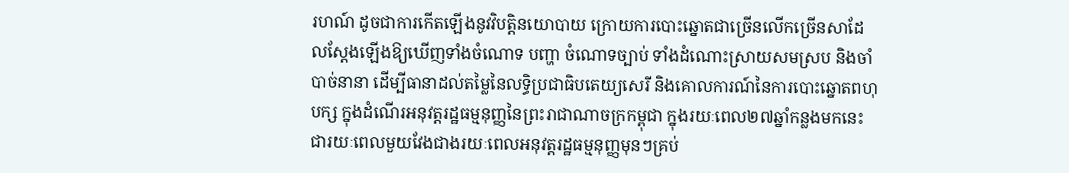រហណ៍ ដូចជាការកើតឡើងនូវវិបត្តិនយោបាយ ក្រោយការបោះឆ្នោតជាច្រើនលើកច្រើនសាដែលស្តែងឡើងឱ្យឃើញទាំងចំណោទ បញ្ហា ចំណោទច្បាប់ ទាំងដំណោះស្រាយសមស្រប និងចាំបាច់នានា ដើម្បីធានាដល់តម្លៃនៃលទ្ធិប្រជាធិបតេយ្យសេរី និងគោលការណ៍នៃការបោះឆ្នោតពហុបក្ស ក្នុងដំណើរអនុវត្តរដ្ឋធម្មនុញ្ញនៃព្រះរាជាណាចក្រកម្ពុជា ក្នុងរយៈពេល២៧ឆ្នាំកន្លងមកនេះ ជារយៈពេលមួយវែងជាងរយៈពេលអនុវត្តរដ្ឋធម្មនុញ្ញមុនៗគ្រប់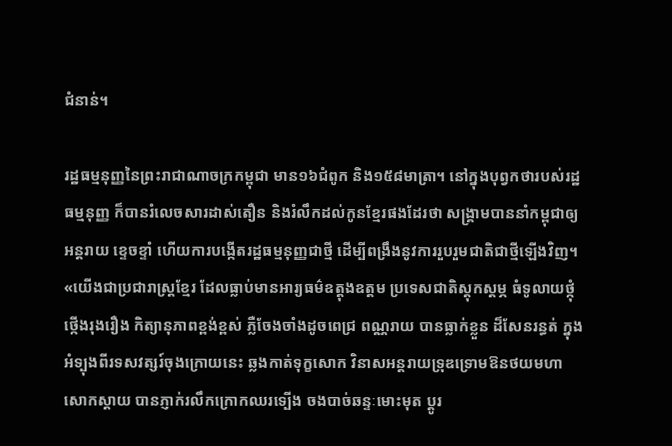ជំនាន់។

រដ្ឋធម្មនុញ្ញនៃព្រះរាជាណាចក្រកម្ពុជា មាន១៦ជំពូក និង១៥៨មាត្រា។ នៅក្នុងបុព្វកថារបស់រដ្ឋធម្មនុញ្ញ ក៏បានរំលេចសារដាស់តឿន និងរំលឹកដល់កូនខ្មែរផងដែរថា សង្គ្រាមបាននាំកម្ពុជាឲ្យអន្តរាយ ខ្ទេចខ្ទាំ ហើយការបង្កើតរដ្ឋធម្មនុញ្ញជាថ្មី ដើម្បីពង្រឹងនូវការរួបរួមជាតិជាថ្មីឡើងវិញ។ «យើងជាប្រជារាស្ត្រខែ្មរ ដែលធ្លាប់មានអារ្យធម៌ឧត្តុងឧត្តម ប្រទេសជាតិស្តុកស្តម្ភ ធំទូលាយថ្កុំថ្កើងរុងរឿង កិត្យានុភាពខ្ពង់ខ្ពស់ ភ្លឺចែងចាំងដូចពេជ្រ ពណ្ណរាយ បានធ្លាក់ខ្លួន ដ៏សែនរន្ធត់ ក្នុងអំទ្បុងពីរទសវត្សរ៍ចុងក្រោយនេះ ឆ្លងកាត់ទុក្ខសោក វិនាសអន្តរាយទ្រុឌទ្រោមឱនថយមហាសោកស្តាយ បានភ្ញាក់រលឹកក្រោកឈរទ្បើង ចងបាច់ឆន្ទៈមោះមុត ប្តូរ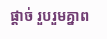ផ្តាច់ រួបរួមគ្នាព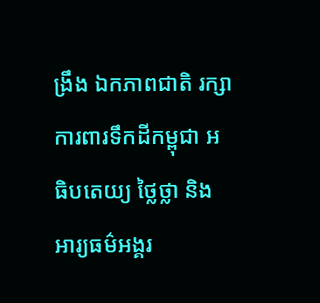ង្រឹង ឯកភាពជាតិ រក្សាការពារទឹកដីកម្ពុជា អធិបតេយ្យ ថ្លៃថ្លា និងអារ្យធម៌អង្គរ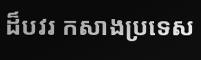ដ៏បវរ កសាងប្រទេស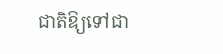ជាតិឱ្យទៅជា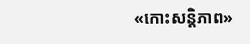«កោះសន្តិភាព»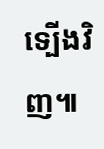ទ្បើងវិញ៕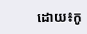ដោយ៖កូ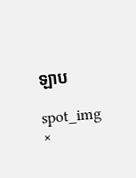ឡាប

spot_img
×